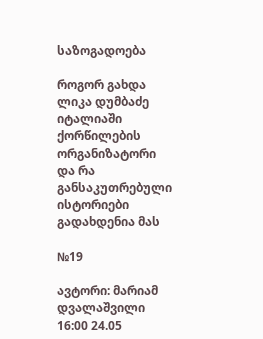საზოგადოება

როგორ გახდა ლიკა დუმბაძე იტალიაში ქორწილების ორგანიზატორი და რა განსაკუთრებული ისტორიები გადახდენია მას

№19

ავტორი: მარიამ დვალაშვილი 16:00 24.05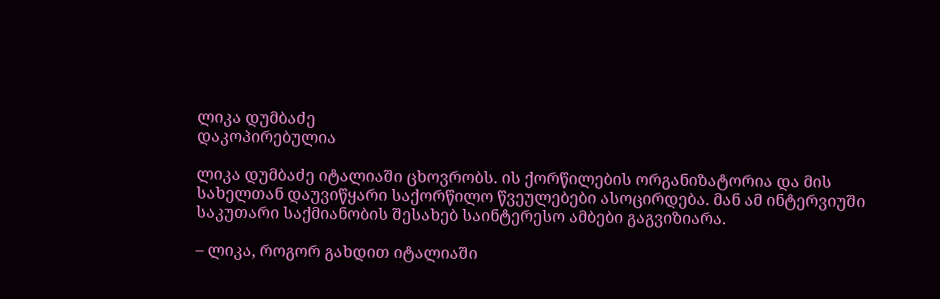ლიკა დუმბაძე
დაკოპირებულია

ლიკა დუმბაძე იტალიაში ცხოვრობს. ის ქორწილების ორგანიზატორია და მის სახელთან დაუვიწყარი საქორწილო წვეულებები ასოცირდება. მან ამ ინტერვიუში საკუთარი საქმიანობის შესახებ საინტერესო ამბები გაგვიზიარა.

– ლიკა, როგორ გახდით იტალიაში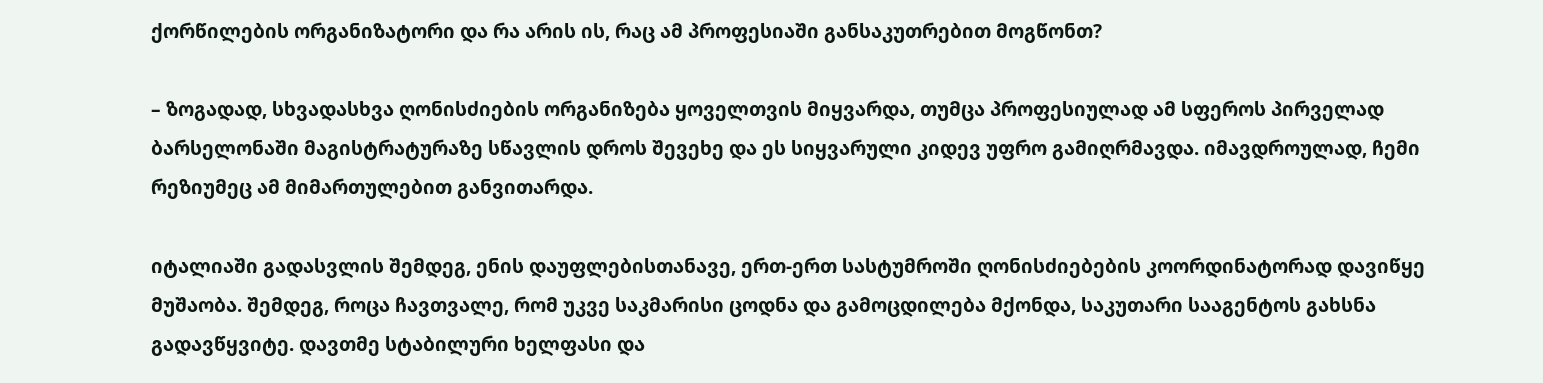ქორწილების ორგანიზატორი და რა არის ის, რაც ამ პროფესიაში განსაკუთრებით მოგწონთ?

– ზოგადად, სხვადასხვა ღონისძიების ორგანიზება ყოველთვის მიყვარდა, თუმცა პროფესიულად ამ სფეროს პირველად ბარსელონაში მაგისტრატურაზე სწავლის დროს შევეხე და ეს სიყვარული კიდევ უფრო გამიღრმავდა. იმავდროულად, ჩემი რეზიუმეც ამ მიმართულებით განვითარდა.

იტალიაში გადასვლის შემდეგ, ენის დაუფლებისთანავე, ერთ-ერთ სასტუმროში ღონისძიებების კოორდინატორად დავიწყე მუშაობა. შემდეგ, როცა ჩავთვალე, რომ უკვე საკმარისი ცოდნა და გამოცდილება მქონდა, საკუთარი სააგენტოს გახსნა გადავწყვიტე. დავთმე სტაბილური ხელფასი და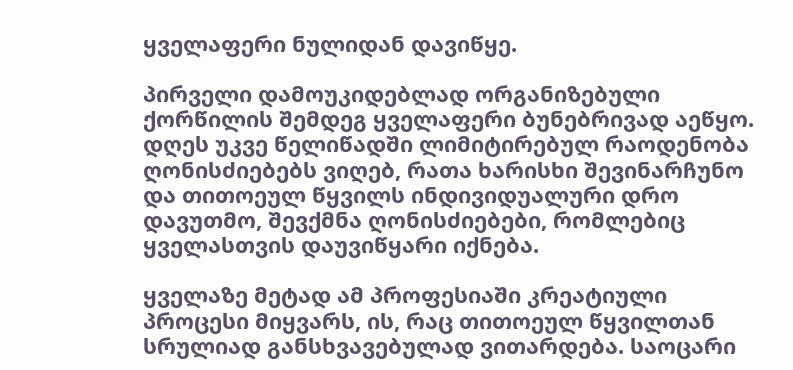ყველაფერი ნულიდან დავიწყე.

პირველი დამოუკიდებლად ორგანიზებული ქორწილის შემდეგ ყველაფერი ბუნებრივად აეწყო. დღეს უკვე წელიწადში ლიმიტირებულ რაოდენობა ღონისძიებებს ვიღებ, რათა ხარისხი შევინარჩუნო და თითოეულ წყვილს ინდივიდუალური დრო დავუთმო, შევქმნა ღონისძიებები, რომლებიც ყველასთვის დაუვიწყარი იქნება.

ყველაზე მეტად ამ პროფესიაში კრეატიული პროცესი მიყვარს, ის, რაც თითოეულ წყვილთან სრულიად განსხვავებულად ვითარდება. საოცარი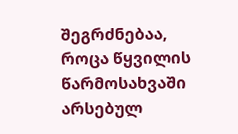შეგრძნებაა, როცა წყვილის წარმოსახვაში არსებულ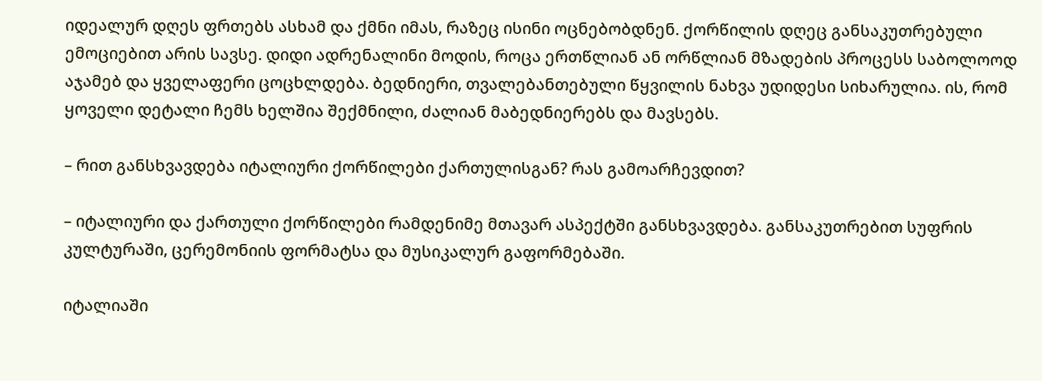იდეალურ დღეს ფრთებს ასხამ და ქმნი იმას, რაზეც ისინი ოცნებობდნენ. ქორწილის დღეც განსაკუთრებული ემოციებით არის სავსე. დიდი ადრენალინი მოდის, როცა ერთწლიან ან ორწლიან მზადების პროცესს საბოლოოდ აჯამებ და ყველაფერი ცოცხლდება. ბედნიერი, თვალებანთებული წყვილის ნახვა უდიდესი სიხარულია. ის, რომ ყოველი დეტალი ჩემს ხელშია შექმნილი, ძალიან მაბედნიერებს და მავსებს.

– რით განსხვავდება იტალიური ქორწილები ქართულისგან? რას გამოარჩევდით?

– იტალიური და ქართული ქორწილები რამდენიმე მთავარ ასპექტში განსხვავდება. განსაკუთრებით სუფრის კულტურაში, ცერემონიის ფორმატსა და მუსიკალურ გაფორმებაში.

იტალიაში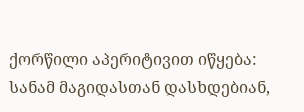ქორწილი აპერიტივით იწყება: სანამ მაგიდასთან დასხდებიან,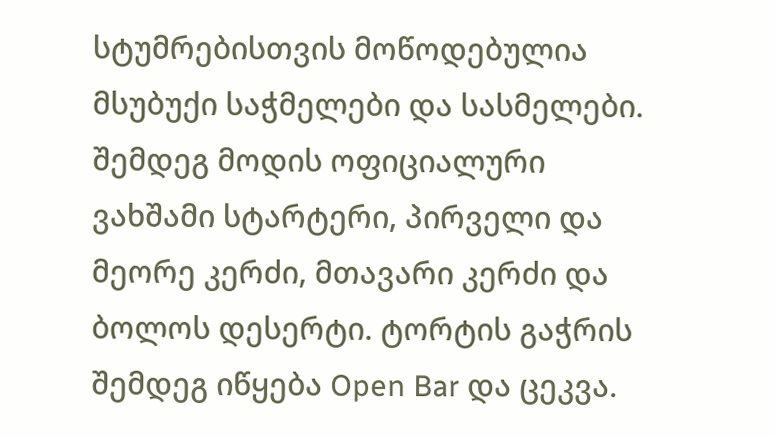სტუმრებისთვის მოწოდებულია მსუბუქი საჭმელები და სასმელები. შემდეგ მოდის ოფიციალური ვახშამი სტარტერი, პირველი და მეორე კერძი, მთავარი კერძი და ბოლოს დესერტი. ტორტის გაჭრის შემდეგ იწყება Open Bar და ცეკვა.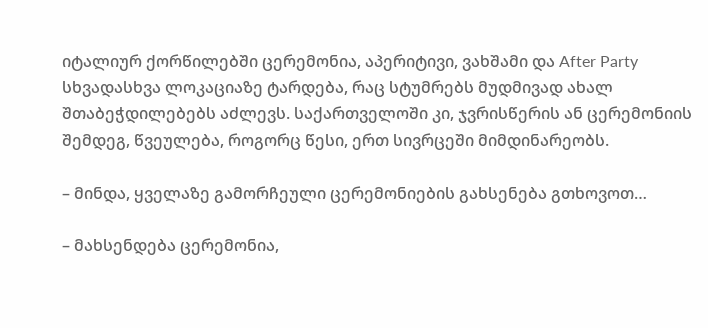იტალიურ ქორწილებში ცერემონია, აპერიტივი, ვახშამი და After Party სხვადასხვა ლოკაციაზე ტარდება, რაც სტუმრებს მუდმივად ახალ შთაბეჭდილებებს აძლევს. საქართველოში კი, ჯვრისწერის ან ცერემონიის შემდეგ, წვეულება, როგორც წესი, ერთ სივრცეში მიმდინარეობს.

– მინდა, ყველაზე გამორჩეული ცერემონიების გახსენება გთხოვოთ…

– მახსენდება ცერემონია,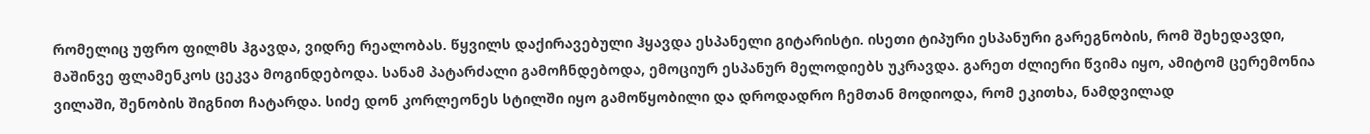რომელიც უფრო ფილმს ჰგავდა, ვიდრე რეალობას. წყვილს დაქირავებული ჰყავდა ესპანელი გიტარისტი. ისეთი ტიპური ესპანური გარეგნობის, რომ შეხედავდი, მაშინვე ფლამენკოს ცეკვა მოგინდებოდა. სანამ პატარძალი გამოჩნდებოდა, ემოციურ ესპანურ მელოდიებს უკრავდა. გარეთ ძლიერი წვიმა იყო, ამიტომ ცერემონია ვილაში, შენობის შიგნით ჩატარდა. სიძე დონ კორლეონეს სტილში იყო გამოწყობილი და დროდადრო ჩემთან მოდიოდა, რომ ეკითხა, ნამდვილად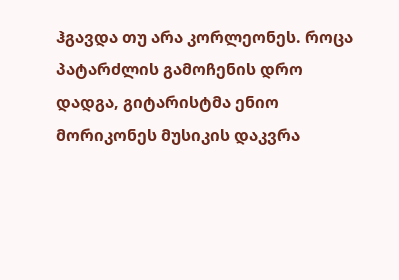ჰგავდა თუ არა კორლეონეს. როცა პატარძლის გამოჩენის დრო დადგა, გიტარისტმა ენიო მორიკონეს მუსიკის დაკვრა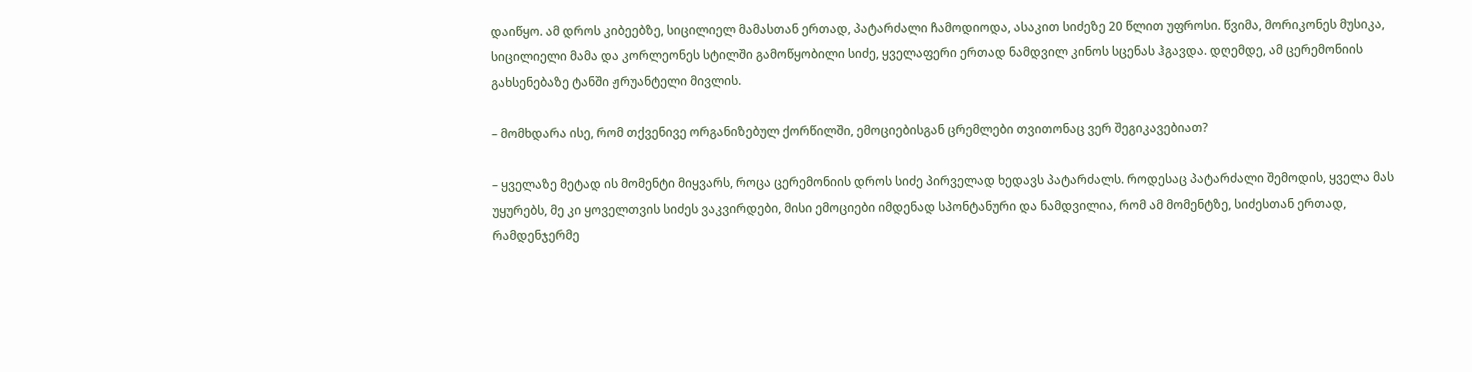დაიწყო. ამ დროს კიბეებზე, სიცილიელ მამასთან ერთად, პატარძალი ჩამოდიოდა, ასაკით სიძეზე 20 წლით უფროსი. წვიმა, მორიკონეს მუსიკა, სიცილიელი მამა და კორლეონეს სტილში გამოწყობილი სიძე, ყველაფერი ერთად ნამდვილ კინოს სცენას ჰგავდა. დღემდე, ამ ცერემონიის გახსენებაზე ტანში ჟრუანტელი მივლის.

– მომხდარა ისე, რომ თქვენივე ორგანიზებულ ქორწილში, ემოციებისგან ცრემლები თვითონაც ვერ შეგიკავებიათ?

– ყველაზე მეტად ის მომენტი მიყვარს, როცა ცერემონიის დროს სიძე პირველად ხედავს პატარძალს. როდესაც პატარძალი შემოდის, ყველა მას უყურებს, მე კი ყოველთვის სიძეს ვაკვირდები, მისი ემოციები იმდენად სპონტანური და ნამდვილია, რომ ამ მომენტზე, სიძესთან ერთად, რამდენჯერმე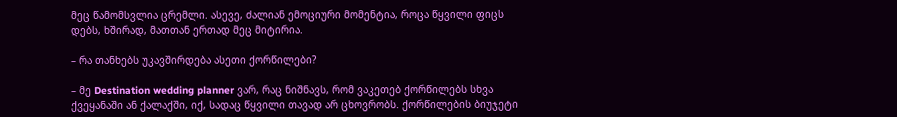მეც წამომსვლია ცრემლი. ასევე, ძალიან ემოციური მომენტია, როცა წყვილი ფიცს დებს, ხშირად, მათთან ერთად მეც მიტირია.

– რა თანხებს უკავშირდება ასეთი ქორწილები?

– მე Destination wedding planner ვარ, რაც ნიშნავს, რომ ვაკეთებ ქორწილებს სხვა ქვეყანაში ან ქალაქში, იქ, სადაც წყვილი თავად არ ცხოვრობს. ქორწილების ბიუჯეტი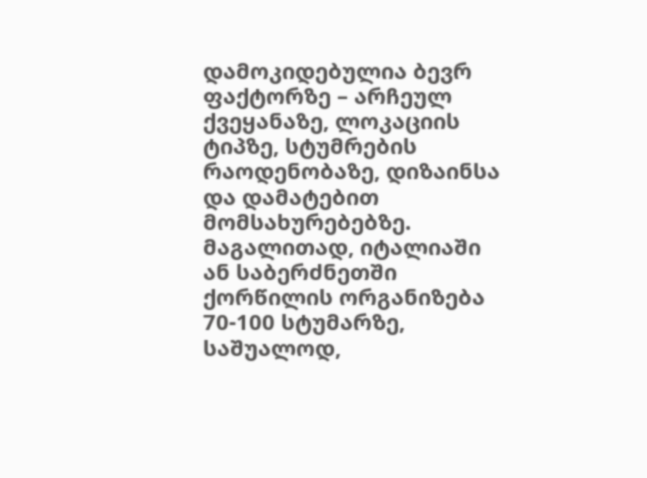დამოკიდებულია ბევრ ფაქტორზე – არჩეულ ქვეყანაზე, ლოკაციის ტიპზე, სტუმრების რაოდენობაზე, დიზაინსა და დამატებით მომსახურებებზე. მაგალითად, იტალიაში ან საბერძნეთში ქორწილის ორგანიზება 70-100 სტუმარზე, საშუალოდ,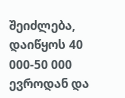შეიძლება, დაიწყოს 40 000-50 000 ევროდან და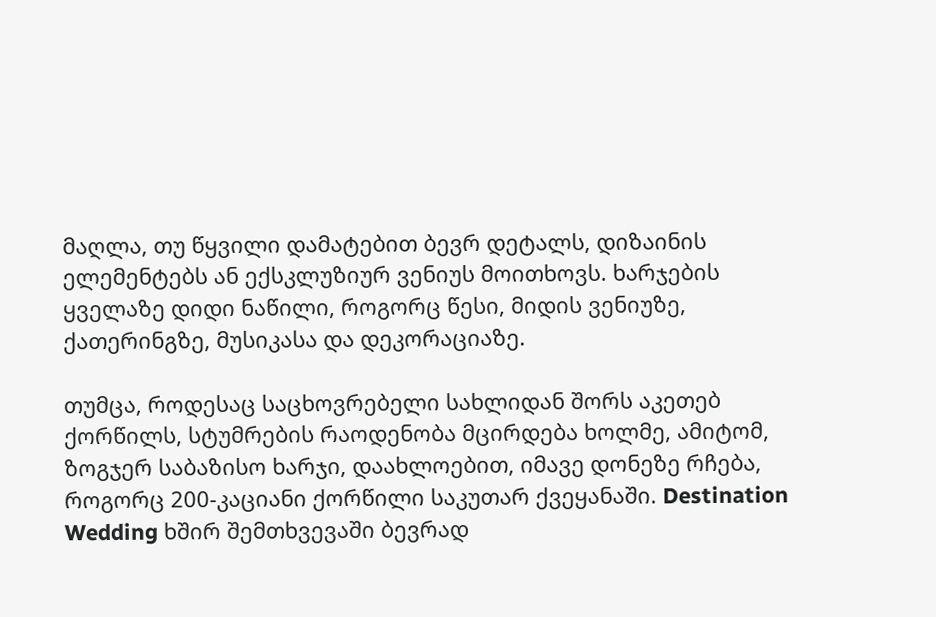მაღლა, თუ წყვილი დამატებით ბევრ დეტალს, დიზაინის ელემენტებს ან ექსკლუზიურ ვენიუს მოითხოვს. ხარჯების ყველაზე დიდი ნაწილი, როგორც წესი, მიდის ვენიუზე, ქათერინგზე, მუსიკასა და დეკორაციაზე.

თუმცა, როდესაც საცხოვრებელი სახლიდან შორს აკეთებ ქორწილს, სტუმრების რაოდენობა მცირდება ხოლმე, ამიტომ, ზოგჯერ საბაზისო ხარჯი, დაახლოებით, იმავე დონეზე რჩება, როგორც 200-კაციანი ქორწილი საკუთარ ქვეყანაში. Destination Wedding ხშირ შემთხვევაში ბევრად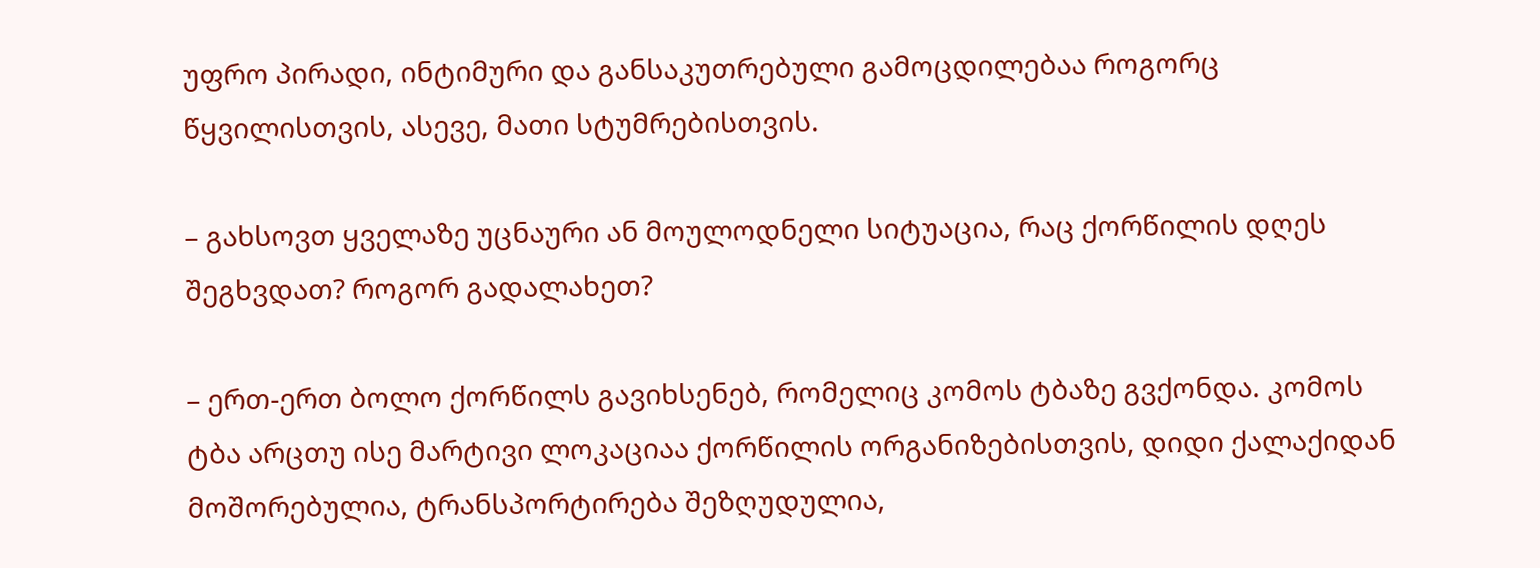უფრო პირადი, ინტიმური და განსაკუთრებული გამოცდილებაა როგორც წყვილისთვის, ასევე, მათი სტუმრებისთვის.

– გახსოვთ ყველაზე უცნაური ან მოულოდნელი სიტუაცია, რაც ქორწილის დღეს შეგხვდათ? როგორ გადალახეთ?

– ერთ-ერთ ბოლო ქორწილს გავიხსენებ, რომელიც კომოს ტბაზე გვქონდა. კომოს ტბა არცთუ ისე მარტივი ლოკაციაა ქორწილის ორგანიზებისთვის, დიდი ქალაქიდან მოშორებულია, ტრანსპორტირება შეზღუდულია,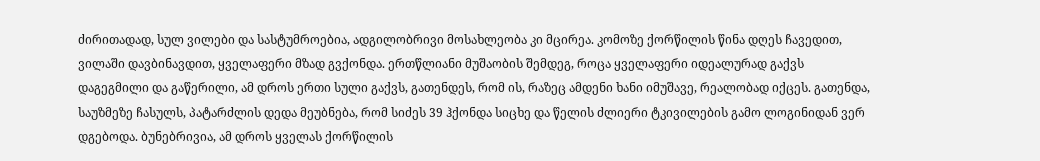ძირითადად, სულ ვილები და სასტუმროებია, ადგილობრივი მოსახლეობა კი მცირეა. კომოზე ქორწილის წინა დღეს ჩავედით, ვილაში დავბინავდით, ყველაფერი მზად გვქონდა. ერთწლიანი მუშაობის შემდეგ, როცა ყველაფერი იდეალურად გაქვს დაგეგმილი და გაწერილი, ამ დროს ერთი სული გაქვს, გათენდეს, რომ ის, რაზეც ამდენი ხანი იმუშავე, რეალობად იქცეს. გათენდა, საუზმეზე ჩასულს, პატარძლის დედა მეუბნება, რომ სიძეს 39 ჰქონდა სიცხე და წელის ძლიერი ტკივილების გამო ლოგინიდან ვერ დგებოდა. ბუნებრივია, ამ დროს ყველას ქორწილის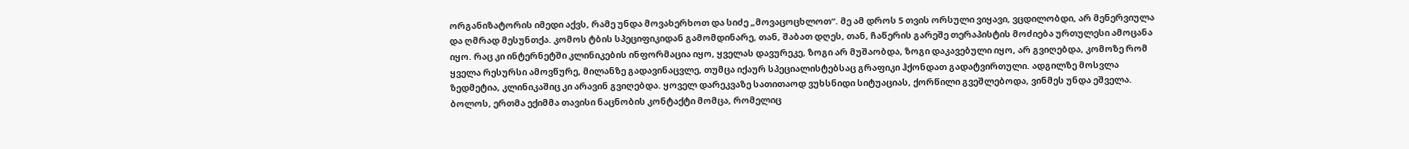ორგანიზატორის იმედი აქვს, რამე უნდა მოვახერხოთ და სიძე „მოვაცოცხლოთ“. მე ამ დროს 5 თვის ორსული ვიყავი, ვცდილობდი, არ მენერვიულა და ღმრად მესუნთქა. კომოს ტბის სპეციფიკიდან გამომდინარე, თან, შაბათ დღეს, თან, ჩაწერის გარეშე თერაპისტის მოძიება ურთულესი ამოცანა იყო. რაც კი ინტერნეტში კლინიკების ინფორმაცია იყო, ყველას დავურეკე, ზოგი არ მუშაობდა, ზოგი დაკავებული იყო, არ გვიღებდა, კომოზე რომ ყველა რესურსი ამოვწურე, მილანზე გადავინაცვლე, თუმცა იქაურ სპეციალისტებსაც გრაფიკი ჰქონდათ გადატვირთული. ადგილზე მოსვლა ზედმეტია, კლინიკაშიც კი არავინ გვიღებდა. ყოველ დარეკვაზე სათითაოდ ვუხსნიდი სიტუაციას, ქორწილი გვეშლებოდა, ვინმეს უნდა ეშველა. ბოლოს, ერთმა ექიმმა თავისი ნაცნობის კონტაქტი მომცა, რომელიც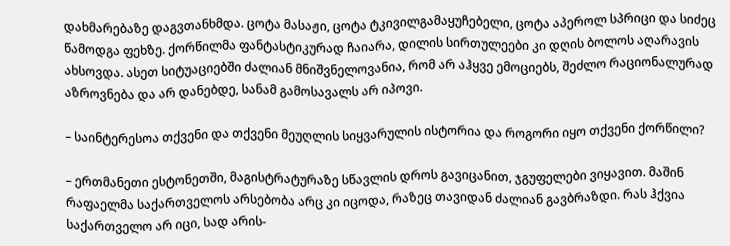დახმარებაზე დაგვთანხმდა. ცოტა მასაჟი, ცოტა ტკივილგამაყუჩებელი, ცოტა აპეროლ სპრიცი და სიძეც წამოდგა ფეხზე. ქორწილმა ფანტასტიკურად ჩაიარა, დილის სირთულეები კი დღის ბოლოს აღარავის ახსოვდა. ასეთ სიტუაციებში ძალიან მნიშვნელოვანია, რომ არ აჰყვე ემოციებს, შეძლო რაციონალურად აზროვნება და არ დანებდე, სანამ გამოსავალს არ იპოვი.

– საინტერესოა თქვენი და თქვენი მეუღლის სიყვარულის ისტორია და როგორი იყო თქვენი ქორწილი?

– ერთმანეთი ესტონეთში, მაგისტრატურაზე სწავლის დროს გავიცანით, ჯგუფელები ვიყავით. მაშინ რაფაელმა საქართველოს არსებობა არც კი იცოდა, რაზეც თავიდან ძალიან გავბრაზდი. რას ჰქვია საქართველო არ იცი, სად არის-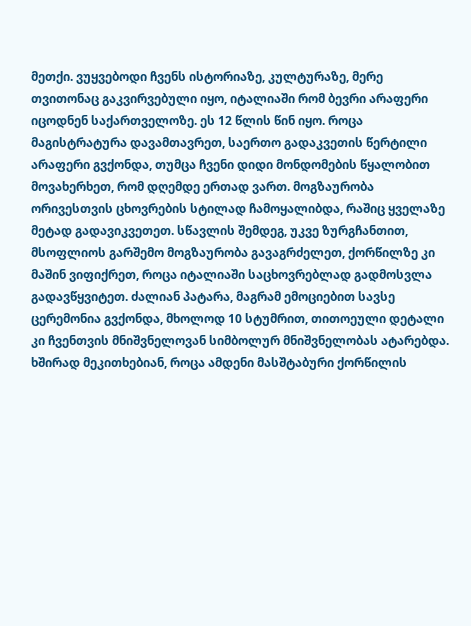მეთქი. ვუყვებოდი ჩვენს ისტორიაზე, კულტურაზე, მერე თვითონაც გაკვირვებული იყო, იტალიაში რომ ბევრი არაფერი იცოდნენ საქართველოზე. ეს 12 წლის წინ იყო. როცა მაგისტრატურა დავამთავრეთ, საერთო გადაკვეთის წერტილი არაფერი გვქონდა, თუმცა ჩვენი დიდი მონდომების წყალობით მოვახერხეთ, რომ დღემდე ერთად ვართ. მოგზაურობა ორივესთვის ცხოვრების სტილად ჩამოყალიბდა, რაშიც ყველაზე მეტად გადავიკვეთეთ. სწავლის შემდეგ, უკვე ზურგჩანთით, მსოფლიოს გარშემო მოგზაურობა გავაგრძელეთ, ქორწილზე კი მაშინ ვიფიქრეთ, როცა იტალიაში საცხოვრებლად გადმოსვლა გადავწყვიტეთ. ძალიან პატარა, მაგრამ ემოციებით სავსე ცერემონია გვქონდა, მხოლოდ 10 სტუმრით, თითოეული დეტალი კი ჩვენთვის მნიშვნელოვან სიმბოლურ მნიშვნელობას ატარებდა. ხშირად მეკითხებიან, როცა ამდენი მასშტაბური ქორწილის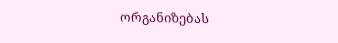ორგანიზებას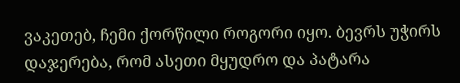ვაკეთებ, ჩემი ქორწილი როგორი იყო. ბევრს უჭირს დაჯერება, რომ ასეთი მყუდრო და პატარა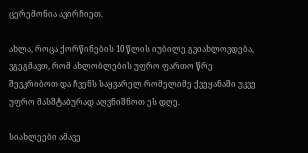ცერემონია ავირჩიეთ.

ახლა, როცა ქორწინების 10 წლის იუბილე გვიახლოვდება, ვგეგმავთ, რომ ახლობლების უფრო ფართო წრე შევკრიბოთ და ჩვენს საყვარელ რომელიმე ქვეყანაში უკვე უფრო მასშტაბურად აღვნიშნოთ ეს დღე.

სიახლეები ამავე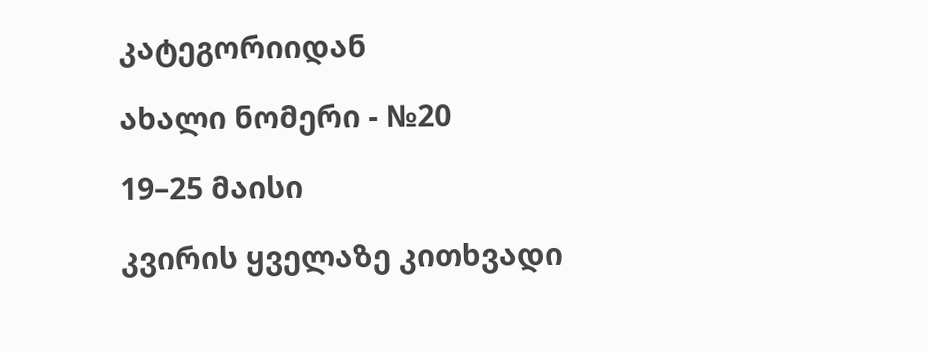კატეგორიიდან

ახალი ნომერი - №20

19–25 მაისი

კვირის ყველაზე კითხვადი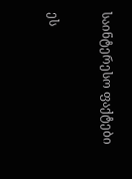საინტერესო ფაქტები

ეს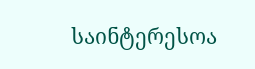საინტერესოა